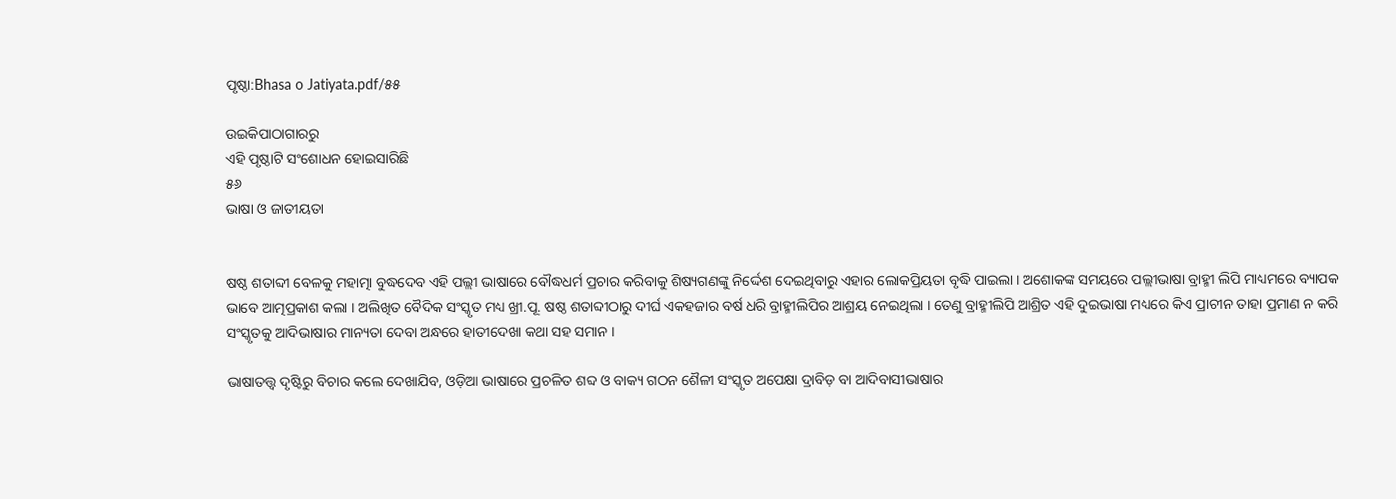ପୃଷ୍ଠା:Bhasa o Jatiyata.pdf/୫୫

ଉଇକିପାଠାଗାର‌ରୁ
ଏହି ପୃଷ୍ଠାଟି ସଂଶୋଧନ ହୋଇସାରିଛି
୫୬
ଭାଷା ଓ ଜାତୀୟତା


ଷଷ୍ଠ ଶତାବ୍ଦୀ ବେଳକୁ ମହାତ୍ମା ବୁଦ୍ଧଦେବ ଏହି ପଲ୍ଲୀ ଭାଷାରେ ବୌଦ୍ଧଧର୍ମ ପ୍ରଚାର କରିବାକୁ ଶିଷ୍ୟଗଣଙ୍କୁ ନିର୍ଦ୍ଦେଶ ଦେଇଥିବାରୁ ଏହାର ଲୋକପ୍ରିୟତା ବୃଦ୍ଧି ପାଇଲା । ଅଶୋକଙ୍କ ସମୟରେ ପଲ୍ଲୀଭାଷା ବ୍ରାହ୍ମୀ ଲିପି ମାଧ୍ୟମରେ ବ୍ୟାପକ ଭାବେ ଆତ୍ମପ୍ରକାଶ କଲା । ଅଲିଖିତ ବୈଦିକ ସଂସ୍କୃତ ମଧ୍ୟ ଖ୍ରୀ.ପୂ. ଷଷ୍ଠ ଶତାବ୍ଦୀଠାରୁ ଦୀର୍ଘ ଏକହଜାର ବର୍ଷ ଧରି ବ୍ରାହ୍ମୀଲିପିର ଆଶ୍ରୟ ନେଇଥିଲା । ତେଣୁ ବ୍ରାହ୍ମୀଲିପି ଆଶ୍ରିତ ଏହି ଦୁଇଭାଷା ମଧ୍ୟରେ କିଏ ପ୍ରାଚୀନ ତାହା ପ୍ରମାଣ ନ କରି ସଂସ୍କୃତକୁ ଆଦିଭାଷାର ମାନ୍ୟତା ଦେବା ଅନ୍ଧରେ ହାତୀଦେଖା କଥା ସହ ସମାନ ।

ଭାଷାତତ୍ତ୍ୱ ଦୃଷ୍ଟିରୁ ବିଚାର କଲେ ଦେଖାଯିବ, ଓଡ଼ିଆ ଭାଷାରେ ପ୍ରଚଳିତ ଶବ୍ଦ ଓ ବାକ୍ୟ ଗଠନ ଶୈଳୀ ସଂସ୍କୃତ ଅପେକ୍ଷା ଦ୍ରାବିଡ଼ ବା ଆଦିବାସୀଭାଷାର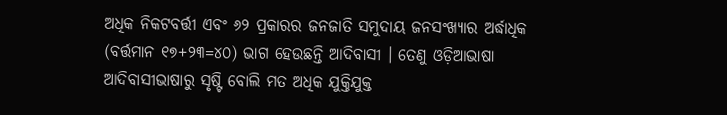ଅଧିକ ନିକଟବର୍ତ୍ତୀ ଏବଂ ୬୨ ପ୍ରକାରର ଜନଜାତି ସମୁଦାୟ ଜନସଂଖ୍ୟାର ଅର୍ଦ୍ଧାଧିକ (ବର୍ତ୍ତମାନ ୧୭+୨୩=୪୦) ଭାଗ ହେଉଛନ୍ତି ଆଦିବାସୀ । ତେଣୁ ଓଡ଼ିଆଭାଷା ଆଦିବାସୀଭାଷାରୁ ସୃଷ୍ଟି ବୋଲି ମତ ଅଧିକ ଯୁକ୍ତିଯୁକ୍ତ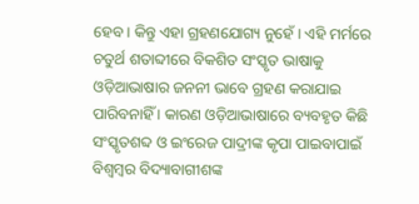ହେବ । କିନ୍ତୁ ଏହା ଗ୍ରହଣଯୋଗ୍ୟ ନୁହେଁ । ଏହି ମର୍ମରେ ଚତୁର୍ଥ ଶତାବ୍ଦୀରେ ବିକଶିତ ସଂସ୍କୃତ ଭାଷାକୁ ଓଡ଼ିଆଭାଷାର ଜନନୀ ଭାବେ ଗ୍ରହଣ କରାଯାଇ ପାରିବନାହିଁ । କାରଣ ଓଡ଼ିଆଭାଷାରେ ବ୍ୟବହୃତ କିଛି ସଂସ୍କୃତଶବ୍ଦ ଓ ଇଂରେଜ ପାଦ୍ରୀଙ୍କ କୃପା ପାଇବାପାଇଁ ବିଶ୍ୱମ୍ବର ବିଦ୍ୟାବାଗୀଶଙ୍କ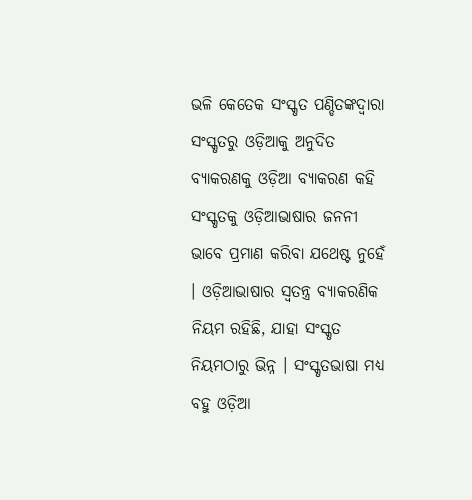ଭଳି କେତେକ ସଂସ୍କୃତ ପଣ୍ଡିତଙ୍କଦ୍ୱାରା ସଂସ୍କୃତରୁ ଓଡ଼ିଆକୁ ଅନୁଦିତ ବ୍ୟାକରଣକୁ ଓଡ଼ିଆ ବ୍ୟାକରଣ କହି ସଂସ୍କୃତକୁ ଓଡ଼ିଆଭାଷାର ଜନନୀ ଭାବେ ପ୍ରମାଣ କରିବା ଯଥେଷ୍ଟ ନୁହେଁ । ଓଡ଼ିଆଭାଷାର ସ୍ୱତନ୍ତ୍ର ବ୍ୟାକରଣିକ ନିୟମ ରହିଛି, ଯାହା ସଂସ୍କୃତ ନିୟମଠାରୁ ଭିନ୍ନ । ସଂସ୍କୃତଭାଷା ମଧ୍ୟ ବହୁ ଓଡ଼ିଆ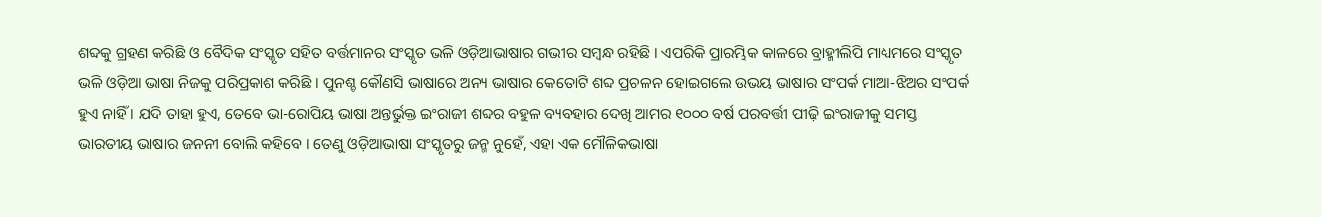ଶବ୍ଦକୁ ଗ୍ରହଣ କରିଛି ଓ ବୈଦିକ ସଂସ୍କୃତ ସହିତ ବର୍ତ୍ତମାନର ସଂସ୍କୃତ ଭଳି ଓଡ଼ିଆଭାଷାର ଗଭୀର ସମ୍ବନ୍ଧ ରହିଛି । ଏପରିକି ପ୍ରାରମ୍ଭିକ କାଳରେ ବ୍ରାହ୍ମୀଲିପି ମାଧ୍ୟମରେ ସଂସ୍କୃତ ଭଳି ଓଡ଼ିଆ ଭାଷା ନିଜକୁ ପରିପ୍ରକାଶ କରିଛି । ପୁନଶ୍ଚ କୌଣସି ଭାଷାରେ ଅନ୍ୟ ଭାଷାର କେତୋଟି ଶବ୍ଦ ପ୍ରଚଳନ ହୋଇଗଲେ ଉଭୟ ଭାଷାର ସଂପର୍କ ମାଆ-ଝିଅର ସଂପର୍କ ହୁଏ ନାହିଁ । ଯଦି ତାହା ହୁଏ, ତେବେ ଭା-ରୋପିୟ ଭାଷା ଅନ୍ତର୍ଭୁକ୍ତ ଇଂରାଜୀ ଶବ୍ଦର ବହୁଳ ବ୍ୟବହାର ଦେଖି ଆମର ୧୦୦୦ ବର୍ଷ ପରବର୍ତ୍ତୀ ପୀଢ଼ି ଇଂରାଜୀକୁ ସମସ୍ତ ଭାରତୀୟ ଭାଷାର ଜନନୀ ବୋଲି କହିବେ । ତେଣୁ ଓଡ଼ିଆଭାଷା ସଂସ୍କୃତରୁ ଜନ୍ମ ନୁହେଁ, ଏହା ଏକ ମୌଳିକଭାଷା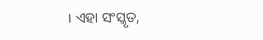। ଏହା ସଂସ୍କୃତ,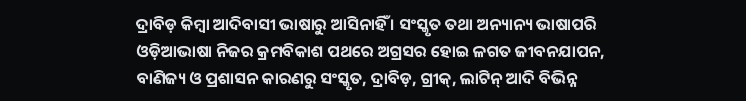ଦ୍ରାବିଡ଼ କିମ୍ବା ଆଦିବାସୀ ଭାଷାରୁ ଆସିନାହିଁ । ସଂସ୍କୃତ ତଥା ଅନ୍ୟାନ୍ୟ ଭାଷାପରି ଓଡ଼ିଆଭାଷା ନିଜର କ୍ରମବିକାଶ ପଥରେ ଅଗ୍ରସର ହୋଇ ଳଗତ ଜୀବନଯାପନ, ବାଣିଜ୍ୟ ଓ ପ୍ରଶାସନ କାରଣରୁ ସଂସ୍କୃତ, ଦ୍ରାବିଡ଼, ଗ୍ରୀକ୍, ଲାଟିନ୍ ଆଦି ବିଭିନ୍ନ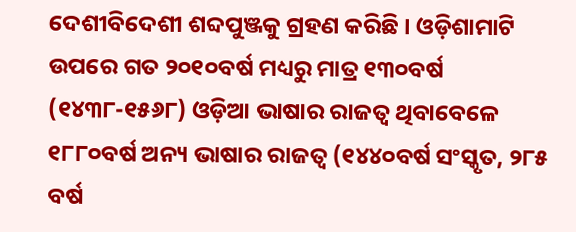ଦେଶୀବିଦେଶୀ ଶବ୍ଦପୁଞ୍ଜକୁ ଗ୍ରହଣ କରିଛି । ଓଡ଼ିଶାମାଟି ଉପରେ ଗତ ୨୦୧୦ବର୍ଷ ମଧ୍ୟରୁ ମାତ୍ର ୧୩୦ବର୍ଷ (୧୪୩୮-୧୫୬୮) ଓଡ଼ିଆ ଭାଷାର ରାଜତ୍ୱ ଥିବାବେଳେ ୧୮୮୦ବର୍ଷ ଅନ୍ୟ ଭାଷାର ରାଜତ୍ୱ (୧୪୪୦ବର୍ଷ ସଂସ୍କୃତ, ୨୮୫ ବର୍ଷ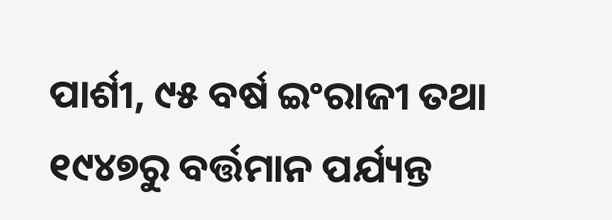ପାର୍ଶୀ, ୯୫ ବର୍ଷ ଇଂରାଜୀ ତଥା ୧୯୪୭ରୁ ବର୍ତ୍ତମାନ ପର୍ଯ୍ୟନ୍ତ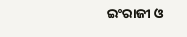ଇଂରାଜୀ ଓ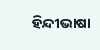ହିନ୍ଦୀଭାଷା